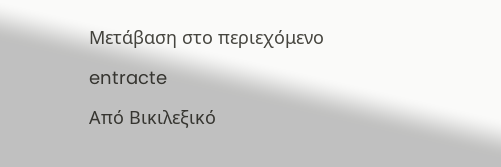Μετάβαση στο περιεχόμενο

entracte

Από Βικιλεξικό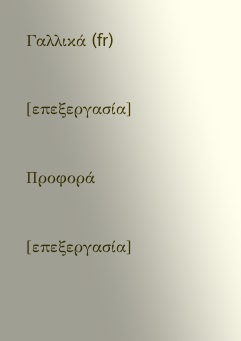Γαλλικά (fr)

[επεξεργασία]

Προφορά

[επεξεργασία]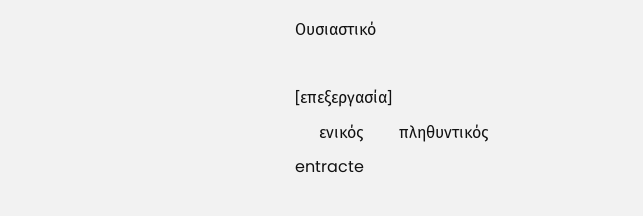Ουσιαστικό

[επεξεργασία]
      ενικός         πληθυντικός
entracte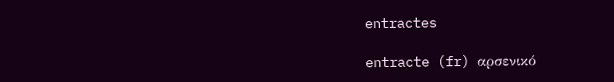entractes

entracte (fr) αρσενικό